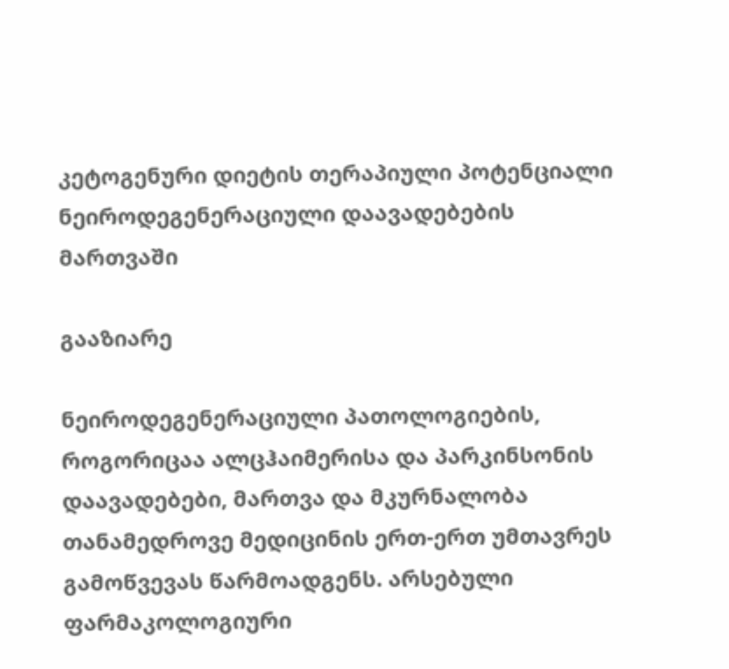კეტოგენური დიეტის თერაპიული პოტენციალი ნეიროდეგენერაციული დაავადებების მართვაში

გააზიარე

ნეიროდეგენერაციული პათოლოგიების, როგორიცაა ალცჰაიმერისა და პარკინსონის დაავადებები, მართვა და მკურნალობა თანამედროვე მედიცინის ერთ-ერთ უმთავრეს გამოწვევას წარმოადგენს. არსებული ფარმაკოლოგიური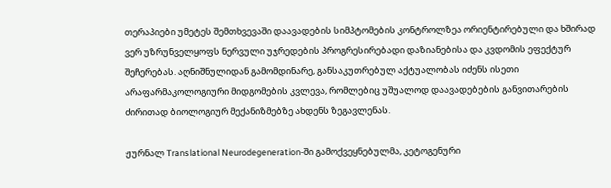თერაპიები უმეტეს შემთხვევაში დაავადების სიმპტომების კონტროლზეა ორიენტირებული და ხშირად ვერ უზრუნველყოფს ნერვული უჯრედების პროგრესირებადი დაზიანებისა და კვდომის ეფექტურ შეჩერებას. აღნიშნულიდან გამომდინარე, განსაკუთრებულ აქტუალობას იძენს ისეთი არაფარმაკოლოგიური მიდგომების კვლევა, რომლებიც უშუალოდ დაავადებების განვითარების ძირითად ბიოლოგიურ მექანიზმებზე ახდენს ზეგავლენას.

ჟურნალ Translational Neurodegeneration-ში გამოქვეყნებულმა, კეტოგენური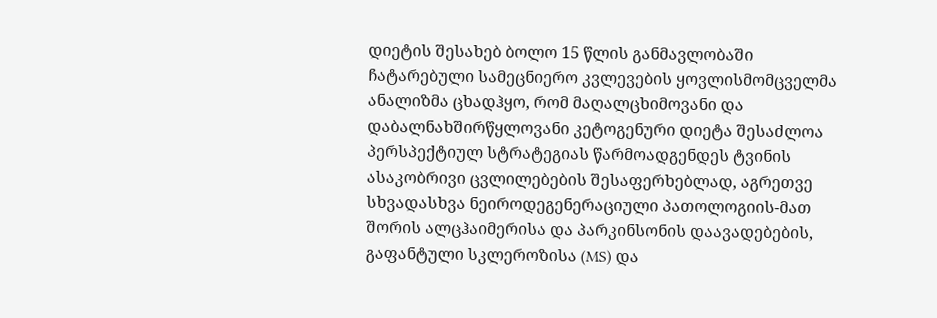დიეტის შესახებ ბოლო 15 წლის განმავლობაში ჩატარებული სამეცნიერო კვლევების ყოვლისმომცველმა ანალიზმა ცხადჰყო, რომ მაღალცხიმოვანი და დაბალნახშირწყლოვანი კეტოგენური დიეტა შესაძლოა პერსპექტიულ სტრატეგიას წარმოადგენდეს ტვინის ასაკობრივი ცვლილებების შესაფერხებლად, აგრეთვე სხვადასხვა ნეიროდეგენერაციული პათოლოგიის-მათ შორის ალცჰაიმერისა და პარკინსონის დაავადებების, გაფანტული სკლეროზისა (MS) და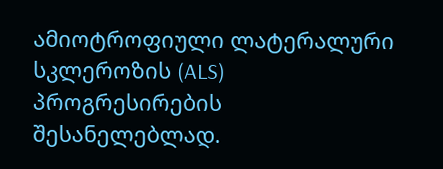ამიოტროფიული ლატერალური სკლეროზის (ALS) პროგრესირების შესანელებლად.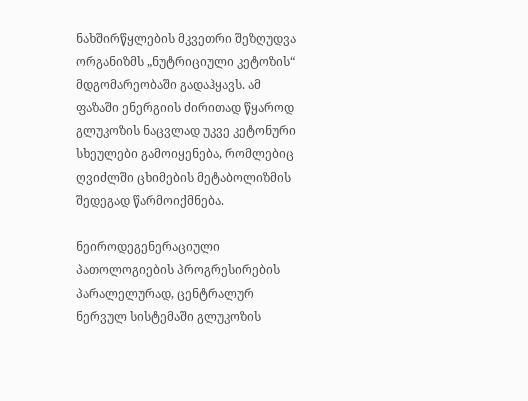ნახშირწყლების მკვეთრი შეზღუდვა ორგანიზმს „ნუტრიციული კეტოზის“ მდგომარეობაში გადაჰყავს. ამ ფაზაში ენერგიის ძირითად წყაროდ გლუკოზის ნაცვლად უკვე კეტონური სხეულები გამოიყენება, რომლებიც ღვიძლში ცხიმების მეტაბოლიზმის შედეგად წარმოიქმნება.

ნეიროდეგენერაციული პათოლოგიების პროგრესირების პარალელურად, ცენტრალურ ნერვულ სისტემაში გლუკოზის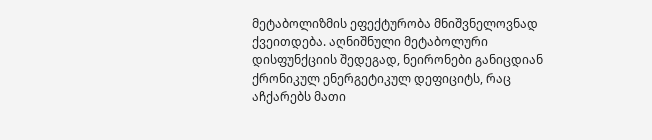მეტაბოლიზმის ეფექტურობა მნიშვნელოვნად ქვეითდება. აღნიშნული მეტაბოლური დისფუნქციის შედეგად, ნეირონები განიცდიან ქრონიკულ ენერგეტიკულ დეფიციტს, რაც აჩქარებს მათი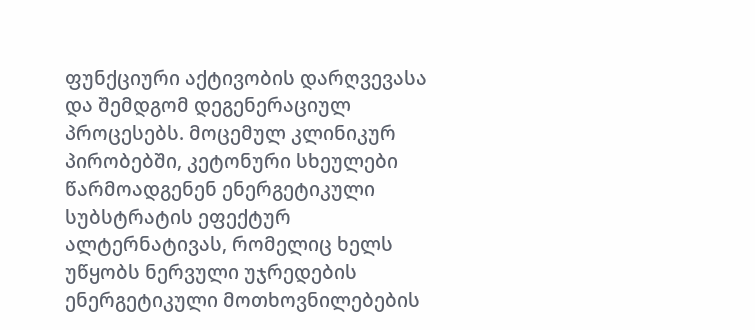ფუნქციური აქტივობის დარღვევასა და შემდგომ დეგენერაციულ პროცესებს. მოცემულ კლინიკურ პირობებში, კეტონური სხეულები წარმოადგენენ ენერგეტიკული სუბსტრატის ეფექტურ ალტერნატივას, რომელიც ხელს უწყობს ნერვული უჯრედების ენერგეტიკული მოთხოვნილებების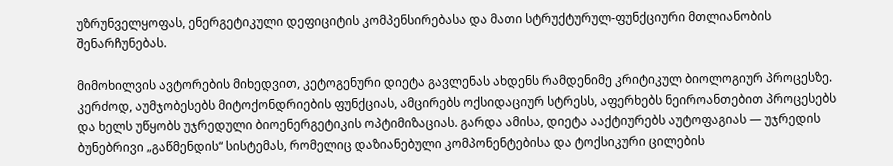უზრუნველყოფას, ენერგეტიკული დეფიციტის კომპენსირებასა და მათი სტრუქტურულ-ფუნქციური მთლიანობის შენარჩუნებას.

მიმოხილვის ავტორების მიხედვით, კეტოგენური დიეტა გავლენას ახდენს რამდენიმე კრიტიკულ ბიოლოგიურ პროცესზე. კერძოდ, აუმჯობესებს მიტოქონდრიების ფუნქციას, ამცირებს ოქსიდაციურ სტრესს, აფერხებს ნეიროანთებით პროცესებს და ხელს უწყობს უჯრედული ბიოენერგეტიკის ოპტიმიზაციას. გარდა ამისა, დიეტა ააქტიურებს აუტოფაგიას — უჯრედის ბუნებრივი „გაწმენდის“ სისტემას, რომელიც დაზიანებული კომპონენტებისა და ტოქსიკური ცილების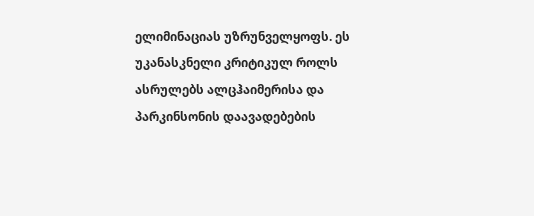ელიმინაციას უზრუნველყოფს. ეს უკანასკნელი კრიტიკულ როლს ასრულებს ალცჰაიმერისა და პარკინსონის დაავადებების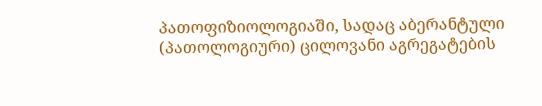პათოფიზიოლოგიაში, სადაც აბერანტული (პათოლოგიური) ცილოვანი აგრეგატების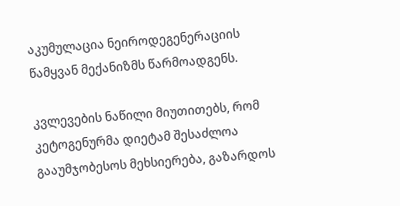აკუმულაცია ნეიროდეგენერაციის წამყვან მექანიზმს წარმოადგენს.

კვლევების ნაწილი მიუთითებს, რომ კეტოგენურმა დიეტამ შესაძლოა გააუმჯობესოს მეხსიერება, გაზარდოს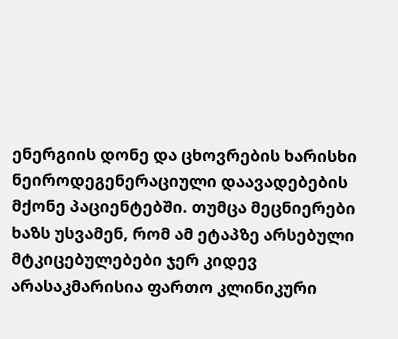ენერგიის დონე და ცხოვრების ხარისხი ნეიროდეგენერაციული დაავადებების მქონე პაციენტებში. თუმცა მეცნიერები ხაზს უსვამენ, რომ ამ ეტაპზე არსებული მტკიცებულებები ჯერ კიდევ არასაკმარისია ფართო კლინიკური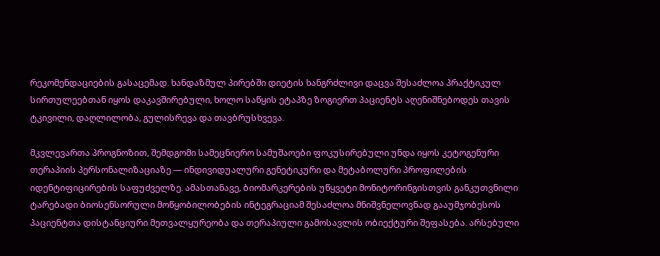რეკომენდაციების გასაცემად. ხანდაზმულ პირებში დიეტის ხანგრძლივი დაცვა შესაძლოა პრაქტიკულ სირთულეებთან იყოს დაკავშირებული, ხოლო საწყის ეტაპზე ზოგიერთ პაციენტს აღენიშნებოდეს თავის ტკივილი, დაღლილობა, გულისრევა და თავბრუსხვევა.

მკვლევართა პროგნოზით, შემდგომი სამეცნიერო სამუშაოები ფოკუსირებული უნდა იყოს კეტოგენური თერაპიის პერსონალიზაციაზე — ინდივიდუალური გენეტიკური და მეტაბოლური პროფილების იდენტიფიცირების საფუძველზე. ამასთანავე, ბიომარკერების უწყვეტი მონიტორინგისთვის განკუთვნილი ტარებადი ბიოსენსორული მოწყობილობების ინტეგრაციამ შესაძლოა მნიშვნელოვნად გააუმჯობესოს პაციენტთა დისტანციური მეთვალყურეობა და თერაპიული გამოსავლის ობიექტური შეფასება. არსებული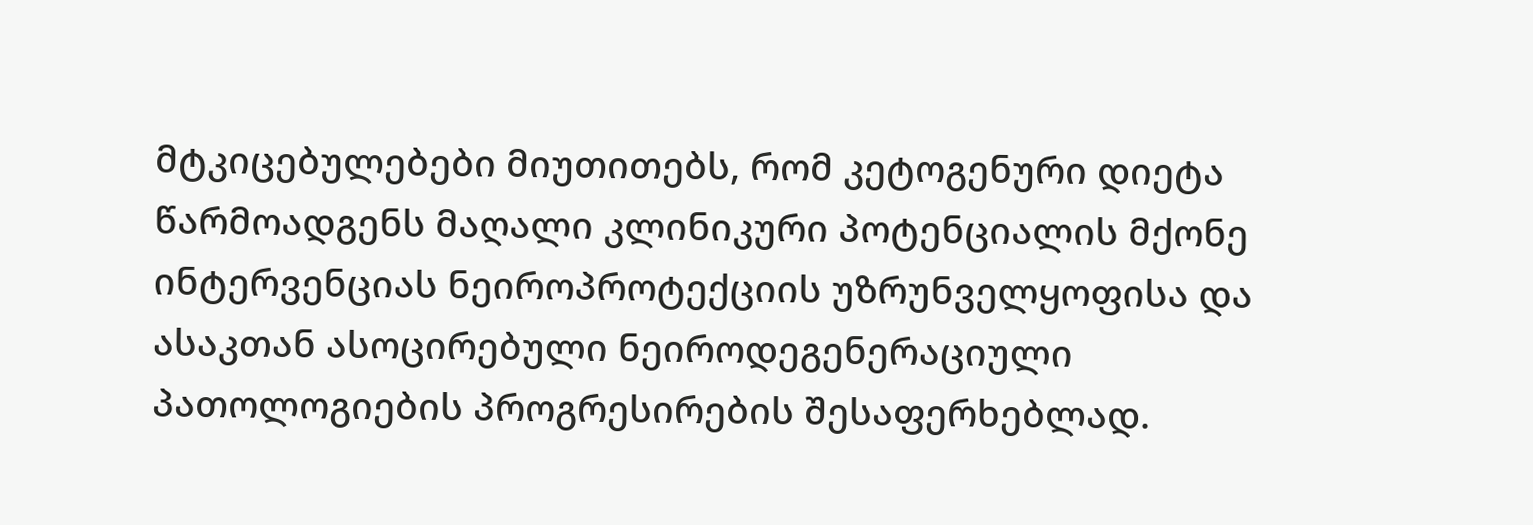მტკიცებულებები მიუთითებს, რომ კეტოგენური დიეტა წარმოადგენს მაღალი კლინიკური პოტენციალის მქონე ინტერვენციას ნეიროპროტექციის უზრუნველყოფისა და ასაკთან ასოცირებული ნეიროდეგენერაციული პათოლოგიების პროგრესირების შესაფერხებლად.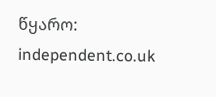წყარო: independent.co.uk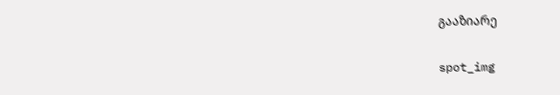გააზიარე

spot_img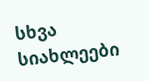სხვა სიახლეები